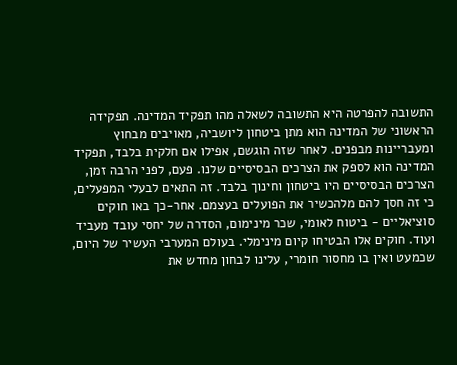התשובה להפרטה היא התשובה לשאלה מהו תפקיד המדינה. תפקידה הראשוני של המדינה הוא מתן ביטחון ליושביה, מאויבים מבחוץ ומעבריינות מבפנים. לאחר שזה הוגשם, אפילו אם חלקית בלבד, תפקיד המדינה הוא לספק את הצרכים הבסיסיים שלנו. פעם, לפני הרבה זמן, הצרכים הבסיסיים היו ביטחון וחינוך בלבד. זה התאים לבעלי המפעלים, כי זה חסך להם מלהכשיר את הפועלים בעצמם. אחר-כך באו חוקים סוציאליים - ביטוח לאומי, שכר מינימום, הסדרה של יחסי עובד מעביד ועוד. חוקים אלו הבטיחו קיום מינימלי. בעולם המערבי העשיר של היום, שכמעט ואין בו מחסור חומרי, עלינו לבחון מחדש את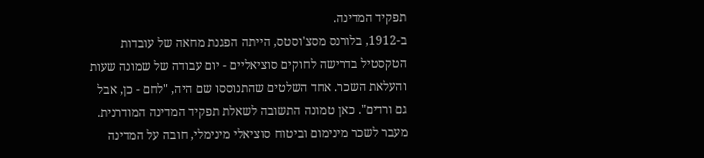תפקיד המדינה.
ב-1912, בלורנס מסצ'וסטס, הייתה הפגנת מחאה של עובדות הטקסטיל בדרישה לחוקים סוציאליים - יום עבודה של שמונה שעות והעלאת השכר. אחד השלטים שהתנוססו שם היה, "לחם - כן, אבל גם ורדים". כאן טמונה התשובה לשאלת תפקיד המדינה המודרנית. מעבר לשכר מינימום וביטוח סוציאלי מינימלי, חובה על המדינה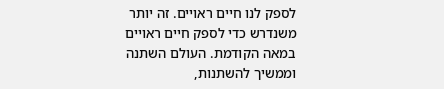לספק לנו חיים ראויים. זה יותר משנדרש כדי לספק חיים ראויים במאה הקודמת. העולם השתנה וממשיך להשתנות,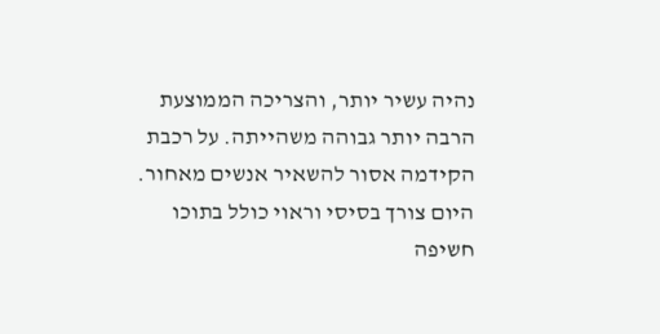נהיה עשיר יותר, והצריכה הממוצעת הרבה יותר גבוהה משהייתה. על רכבת הקידמה אסור להשאיר אנשים מאחור.
היום צורך בסיסי וראוי כולל בתוכו חשיפה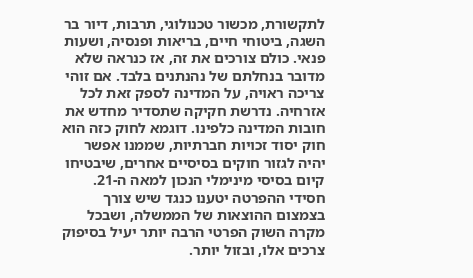לתקשורת, מכשור טכנולוגי, תרבות, דיור בר השגה, ביטוחי חיים, בריאות ופנסיה, ושעות פנאי. כולם צורכים את זה, אז כנראה שלא מדובר בנחלתם של נהנתנים בלבד. אם זוהי צריכה ראויה, על המדינה לספק זאת לכל אזרחיה. נדרשת חקיקה שתסדיר מחדש את חובות המדינה כלפינו. דוגמא לחוק כזה הוא חוק יסוד זכויות חברתיות, שממנו אפשר יהיה לגזור חוקים בסיסיים אחרים, שיבטיחו קיום בסיסי מינימלי הנכון למאה ה-21.
חסידי ההפרטה יטענו כנגד שיש צורך בצמצום ההוצאות של הממשלה, ושבכל מקרה השוק הפרטי הרבה יותר יעיל בסיפוק צרכים אלו, ובזול יותר.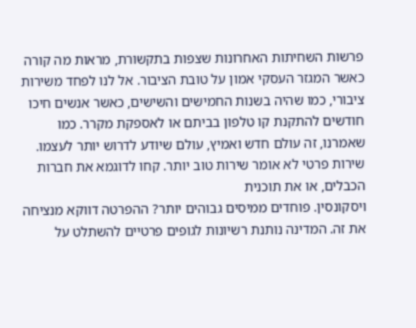פרשות השחיתות האחרונות שצפות בתקשורת, מראות מה קורה כאשר המגזר העסקי אמון על טובת הציבור. אל לנו לפחד משירות ציבורי, כמו שהיה בשנות החמישים והשישים, כאשר אנשים חיכו חודשים להתקנת קו טלפון בביתם או לאספקת מקרר. כמו שאמרנו, זה עולם חדש ואמיץ, עולם שיודע לדרוש יותר לעצמו.
שירות פרטי לא אומר שירות טוב יותר. קחו לדוגמא את חברות הכבלים, או את תוכנית
ויסקונסין. פוחדים ממיסים גבוהים יותר? ההפרטה דווקא מנציחה את זה. המדינה נותנת רשיונות לגופים פרטיים להשתלט על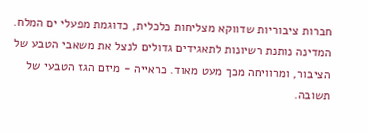חברות ציבוריות שדווקא מצליחות כלכלית, כדוגמת מפעלי ים המלח. המדינה נותנת רשיונות לתאגידים גדולים לנצל את משאבי הטבע של הציבור, ומרוויחה מכך מעט מאוד. כראייה - מיזם הגז הטבעי של תשובה.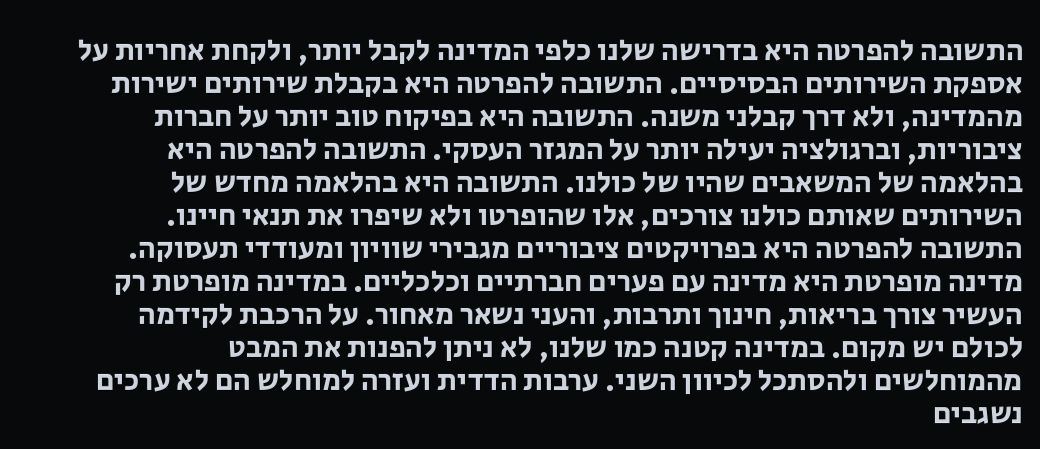התשובה להפרטה היא בדרישה שלנו כלפי המדינה לקבל יותר, ולקחת אחריות על אספקת השירותים הבסיסיים. התשובה להפרטה היא בקבלת שירותים ישירות מהמדינה, ולא דרך קבלני משנה. התשובה היא בפיקוח טוב יותר על חברות ציבוריות, וברגולציה יעילה יותר על המגזר העסקי. התשובה להפרטה היא בהלאמה של המשאבים שהיו של כולנו. התשובה היא בהלאמה מחדש של השירותים שאותם כולנו צורכים, אלו שהופרטו ולא שיפרו את תנאי חיינו. התשובה להפרטה היא בפרויקטים ציבוריים מגבירי שוויון ומעודדי תעסוקה.
מדינה מופרטת היא מדינה עם פערים חברתיים וכלכליים. במדינה מופרטת רק העשיר צורך בריאות, חינוך ותרבות, והעני נשאר מאחור. על הרכבת לקידמה לכולם יש מקום. במדינה קטנה כמו שלנו, לא ניתן להפנות את המבט מהמוחלשים ולהסתכל לכיוון השני. ערבות הדדית ועזרה למוחלש הם לא ערכים נשגבים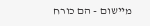מיישום - הם כורח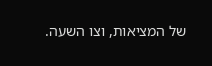של המציאות, וצו השעה.